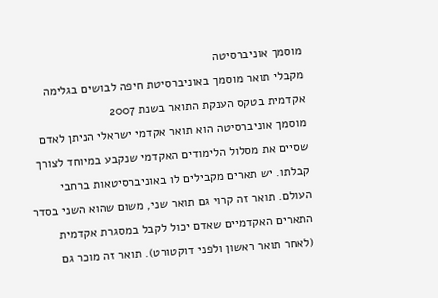מוסמך אוניברסיטה
מקבלי תואר מוסמך באוניברסיטת חיפה לבושים בגלימה אקדמית בטקס הענקת התואר בשנת 2007
מוסמך אוניברסיטה הוא תואר אקדמי ישראלי הניתן לאדם שסיים את מסלול הלימודים האקדמי שנקבע במיוחד לצורך קבלתו. יש תארים מקבילים לו באוניברסיטאות ברחבי העולם. תואר זה קרוי גם תואר שני, משום שהוא השני בסדר התארים האקדמיים שאדם יכול לקבל במסגרת אקדמית (לאחר תואר ראשון ולפני דוקטורט). תואר זה מוכר גם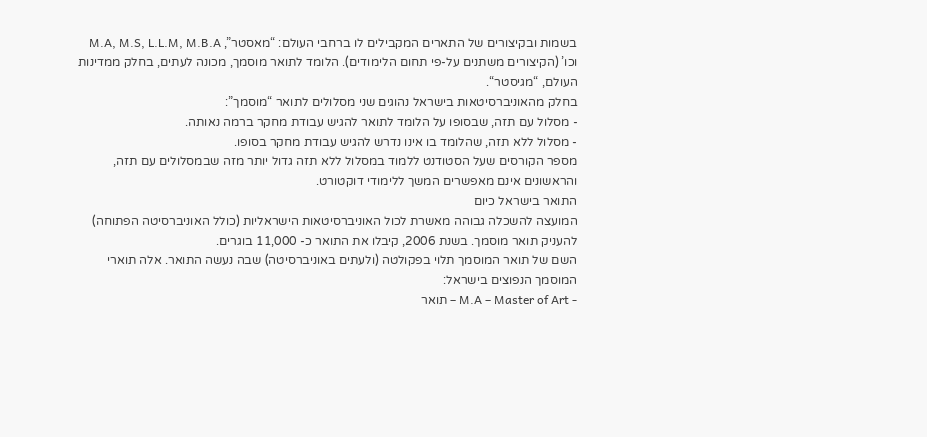בשמות ובקיצורים של התארים המקבילים לו ברחבי העולם: “מאסטר”, M.A, M.S, L.L.M, M.B.A וכו’ (הקיצורים משתנים על-פי תחום הלימודים). הלומד לתואר מוסמך, מכונה לעתים, בחלק ממדינות העולם, “מגיסטר“.
בחלק מהאוניברסיטאות בישראל נהוגים שני מסלולים לתואר “מוסמך”:
- מסלול עם תזה, שבסופו על הלומד לתואר להגיש עבודת מחקר ברמה נאותה.
- מסלול ללא תזה, שהלומד בו אינו נדרש להגיש עבודת מחקר בסופו.
מספר הקורסים שעל הסטודנט ללמוד במסלול ללא תזה גדול יותר מזה שבמסלולים עם תזה, והראשונים אינם מאפשרים המשך ללימודי דוקטורט.
התואר בישראל כיום
המועצה להשכלה גבוהה מאשרת לכול האוניברסיטאות הישראליות (כולל האוניברסיטה הפתוחה) להעניק תואר מוסמך. בשנת 2006, קיבלו את התואר כ- 11,000 בוגרים.
השם של תואר המוסמך תלוי בפקולטה (ולעתים באוניברסיטה) שבה נעשה התואר. אלה תוארי המוסמך הנפוצים בישראל:
- M.A – Master of Art – תואר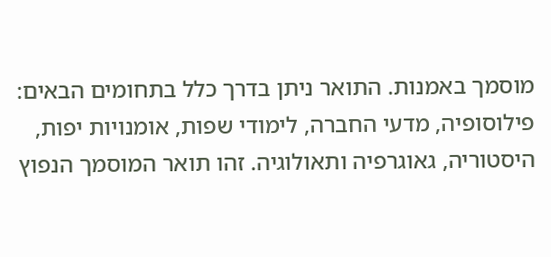מוסמך באמנות. התואר ניתן בדרך כלל בתחומים הבאים: פילוסופיה, מדעי החברה, לימודי שפות, אומנויות יפות, היסטוריה, גאוגרפיה ותאולוגיה. זהו תואר המוסמך הנפוץ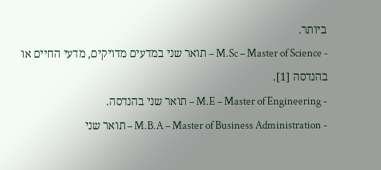ביותר.
- M.Sc – Master of Science – תואר שני במדעים מדויקים, מדעי החיים או בהנדסה [1].
- M.E – Master of Engineering – תואר שני בהנדסה.
- M.B.A – Master of Business Administration – תואר שני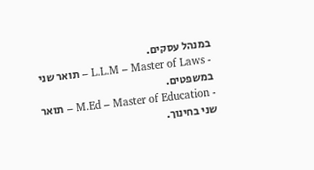במנהל עסקים.
- L.L.M – Master of Laws – תואר שני במשפטים.
- M.Ed – Master of Education – תואר שני בחינוך.